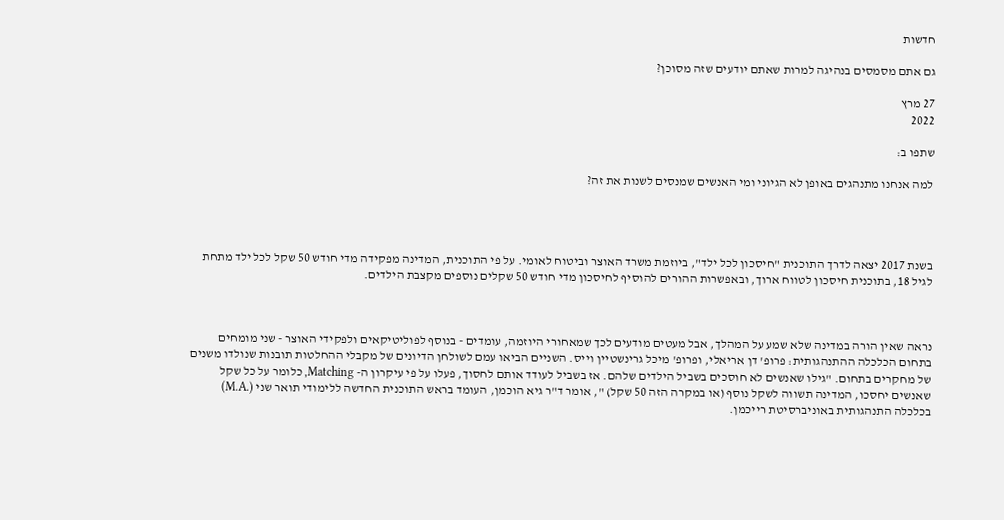חדשות

גם אתם מסמסים בנהיגה למרות שאתם יודעים שזה מסוכן?

27 מרץ
2022

שתפו ב:

למה אנחנו מתנהגים באופן לא הגיוני ומי האנשים שמנסים לשנות את זה?




בשנת 2017 יצאה לדרך התוכנית "חיסכון לכל ילד", ביוזמת משרד האוצר וביטוח לאומי. על פי התוכנית, המדינה מפקידה מדי חודש 50 שקל לכל ילד מתחת לגיל 18, בתוכנית חיסכון לטווח ארוך, ובאפשרות ההורים להוסיף לחיסכון מדי חודש 50 שקלים נוספים מקצבת הילדים.



נראה שאין הורה במדינה שלא שמע על המהלך, אבל מעטים מודעים לכך שמאחורי היוזמה, עומדים - בנוסף לפוליטיקאים ולפקידי האוצר - שני מומחים בתחום הכלכלה ההתנהגותית: פרופ' דן אריאלי, ופרופ' מיכל גרינשטיין וייס. השניים הביאו עמם לשולחן הדיונים של מקבלי ההחלטות תובנות שנולדו משנים של מחקרים בתחום. "גילו שאנשים לא חוסכים בשביל הילדים שלהם. אז בשביל לעודד אותם לחסוך, פעלו על פי עיקרון ה- Matching, כלומר על כל שקל שאנשים יחסכו, המדינה תשווה לשקל נוסף (או במקרה הזה 50 שקל) ", אומר ד"ר גיא הוכמן, העומד בראש התוכנית החדשה ללימודי תואר שני (.M.A) בכלכלה התנהגותית באוניברסיטת רייכמן.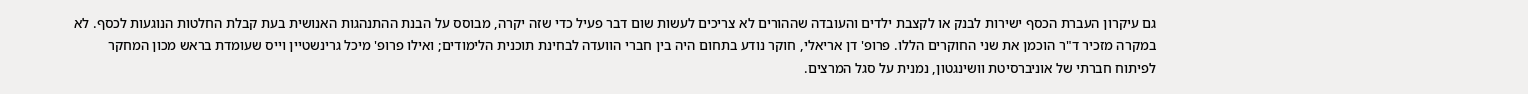גם עיקרון העברת הכסף ישירות לבנק או לקצבת ילדים והעובדה שההורים לא צריכים לעשות שום דבר פעיל כדי שזה יקרה, מבוסס על הבנת ההתנהגות האנושית בעת קבלת החלטות הנוגעות לכסף. לא במקרה מזכיר ד"ר הוכמן את שני החוקרים הללו. פרופ' דן אריאלי, חוקר נודע בתחום היה בין חברי הוועדה לבחינת תוכנית הלימודים; ואילו פרופ' מיכל גרינשטיין וייס שעומדת בראש מכון המחקר לפיתוח חברתי של אוניברסיטת וושינגטון, נמנית על סגל המרצים.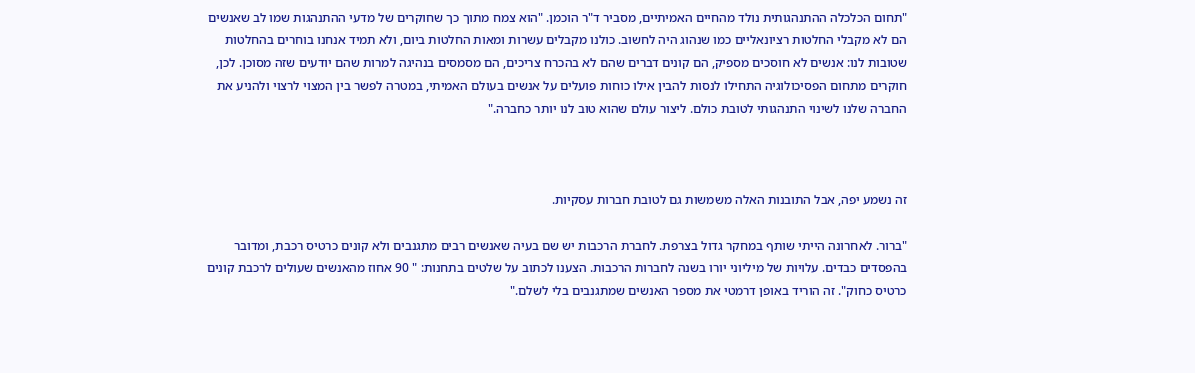"תחום הכלכלה ההתנהגותית נולד מהחיים האמיתיים, מסביר ד"ר הוכמן. "הוא צמח מתוך כך שחוקרים של מדעי ההתנהגות שמו לב שאנשים הם לא מקבלי החלטות רציונאליים כמו שנהוג היה לחשוב. כולנו מקבלים עשרות ומאות החלטות ביום, ולא תמיד אנחנו בוחרים בהחלטות שטובות לנו: אנשים לא חוסכים מספיק, הם קונים דברים שהם לא בהכרח צריכים, הם מסמסים בנהיגה למרות שהם יודעים שזה מסוכן. לכן, חוקרים מתחום הפסיכולוגיה התחילו לנסות להבין אילו כוחות פועלים על אנשים בעולם האמיתי, במטרה לפשר בין המצוי לרצוי ולהניע את החברה שלנו לשינוי התנהגותי לטובת כולם. ליצור עולם שהוא טוב לנו יותר כחברה."



זה נשמע יפה, אבל התובנות האלה משמשות גם לטובת חברות עסקיות.

"ברור. לאחרונה הייתי שותף במחקר גדול בצרפת. לחברת הרכבות יש שם בעיה שאנשים רבים מתגנבים ולא קונים כרטיס רכבת, ומדובר בהפסדים כבדים. עלויות של מיליוני יורו בשנה לחברות הרכבות. הצענו לכתוב על שלטים בתחנות: " 90 אחוז מהאנשים שעולים לרכבת קונים כרטיס כחוק". זה הוריד באופן דרמטי את מספר האנשים שמתגנבים בלי לשלם."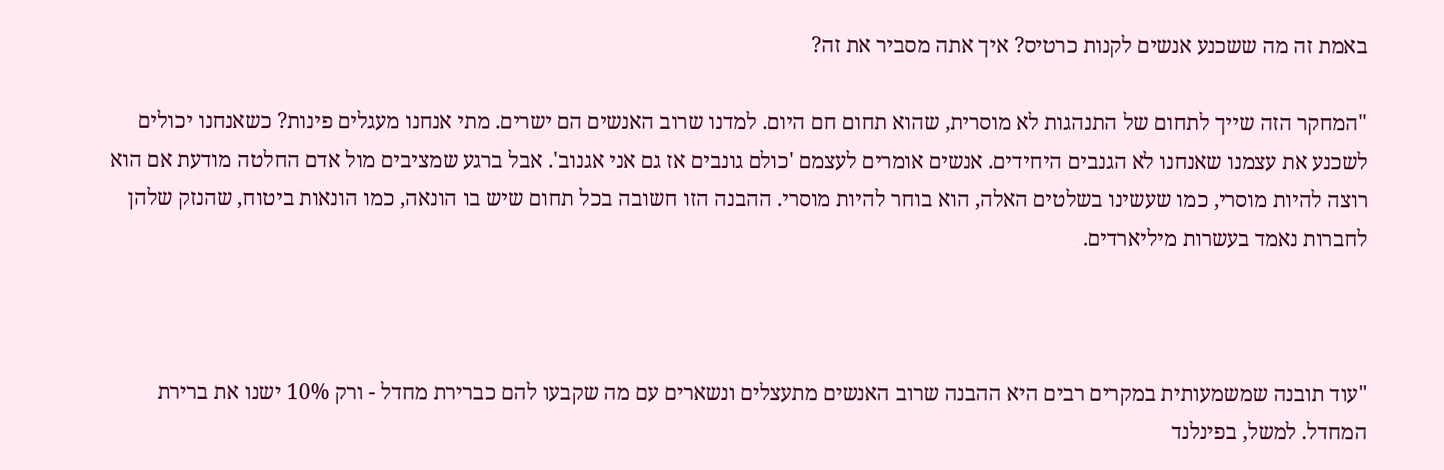באמת זה מה ששכנע אנשים לקנות כרטיס? איך אתה מסביר את זה?

"המחקר הזה שייך לתחום של התנהגות לא מוסרית, שהוא תחום חם היום. למדנו שרוב האנשים הם ישרים. מתי אנחנו מעגלים פינות? כשאנחנו יכולים לשכנע את עצמנו שאנחנו לא הגנבים היחידים. אנשים אומרים לעצמם 'כולם גונבים אז גם אני אגנוב'. אבל ברגע שמציבים מול אדם החלטה מודעת אם הוא רוצה להיות מוסרי, כמו שעשינו בשלטים האלה, הוא בוחר להיות מוסרי. ההבנה הזו חשובה בכל תחום שיש בו הונאה, כמו הונאות ביטוח, שהנזק שלהן לחברות נאמד בעשרות מיליארדים.



"עוד תובנה שמשמעותית במקרים רבים היא ההבנה שרוב האנשים מתעצלים ונשארים עם מה שקבעו להם כברירת מחדל - ורק 10% ישנו את ברירת המחדל. למשל, בפינלנד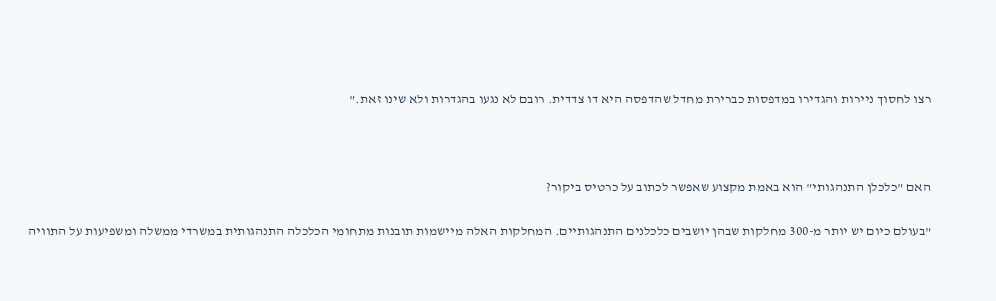רצו לחסוך ניירות והגדירו במדפסות כברירת מחדל שהדפסה היא דו צדדית. רובם לא נגעו בהגדרות ולא שינו זאת."



האם "כלכלן התנהגותי" הוא באמת מקצוע שאפשר לכתוב על כרטיס ביקור?

"בעולם כיום יש יותר מ-300 מחלקות שבהן יושבים כלכלנים התנהגותיים. המחלקות האלה מיישמות תובנות מתחומי הכלכלה התנהגותית במשרדי ממשלה ומשפיעות על התוויה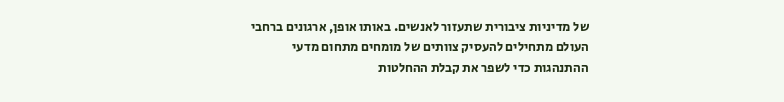של מדיניות ציבורית שתעזור לאנשים. באותו אופן, ארגונים ברחבי העולם מתחילים להעסיק צוותים של מומחים מתחום מדעי ההתנהגות כדי לשפר את קבלת ההחלטות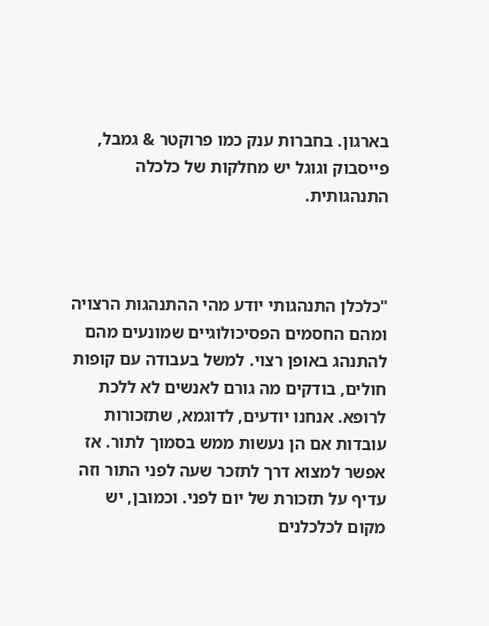בארגון. בחברות ענק כמו פרוקטר & גמבל, פייסבוק וגוגל יש מחלקות של כלכלה התנהגותית.



"כלכלן התנהגותי יודע מהי ההתנהגות הרצויה ומהם החסמים הפסיכולוגיים שמונעים מהם להתנהג באופן רצוי. למשל בעבודה עם קופות חולים, בודקים מה גורם לאנשים לא ללכת לרופא. אנחנו יודעים, לדוגמא, שתזכורות עובדות אם הן נעשות ממש בסמוך לתור. אז אפשר למצוא דרך לתזכר שעה לפני התור וזה עדיף על תזכורת של יום לפני. וכמובן, יש מקום לכלכלנים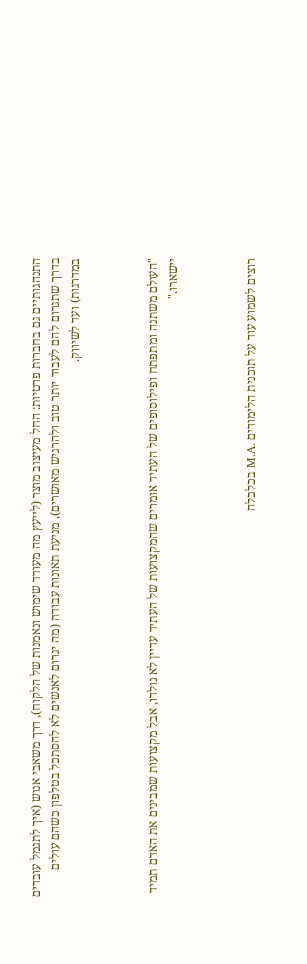התנהגותיים גם בחברות פרטיות: החל מעיצוב מוצר (לייעץ מה מעודד שימוש ונאמנות של הלקוח), דרך משאבי אנוש (איך לתגמל עובדים בדרך שתגרום להם לעבוד יותר טוב ולהרגיש מאושרים), מניעת תאונות עבודה (מה יגרום לאנשים לא להסתכל בטלפון כשהם עולים במדרגות) ועד לשיווק.



"העולם משתנה ומתפתח ופילוסופים של העתיד אומרים שהמקצועות של העתיד עדיין לא נולדו, אבל מקצועות שמבינים את האדם תמיד יישארו."



רוצים לשמוע עוד על תוכנית הלימודים .M.A בכלכלה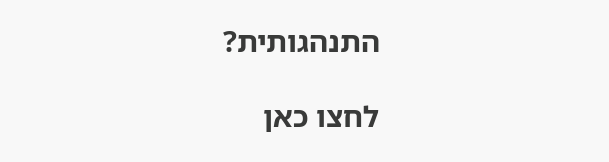התנהגותית?

לחצו כאן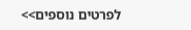לפרטים נוספים>>